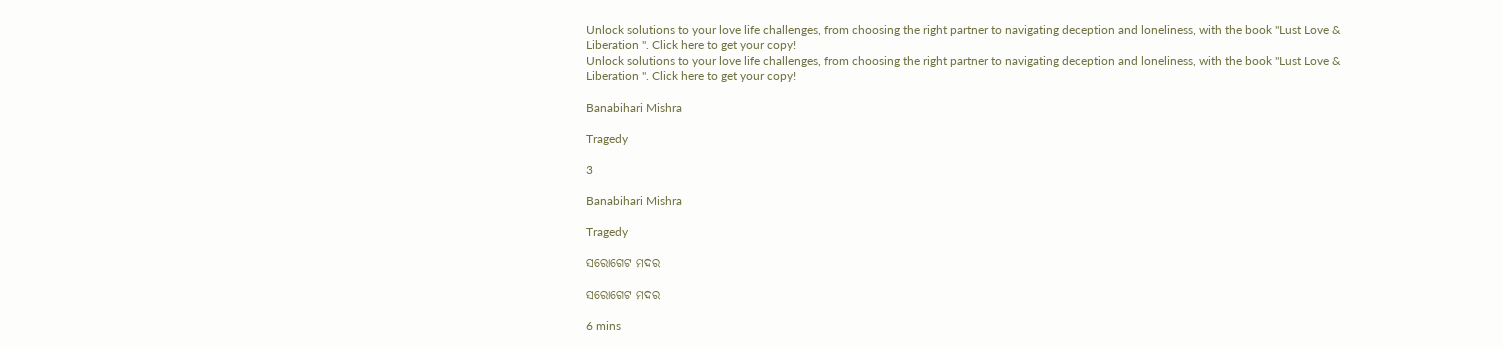Unlock solutions to your love life challenges, from choosing the right partner to navigating deception and loneliness, with the book "Lust Love & Liberation ". Click here to get your copy!
Unlock solutions to your love life challenges, from choosing the right partner to navigating deception and loneliness, with the book "Lust Love & Liberation ". Click here to get your copy!

Banabihari Mishra

Tragedy

3

Banabihari Mishra

Tragedy

ସରୋଗେଟ ମଦର

ସରୋଗେଟ ମଦର

6 mins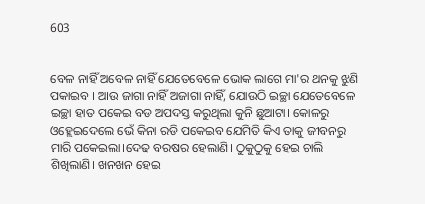603


ବେଳ ନାହିଁ ଅବେଳ ନାହିଁ ଯେତେବେଳେ ଭୋକ ଲାଗେ ମା'ର ଥନକୁ ଝୁଣି ପକାଇବ । ଆଉ ଜାଗା ନାହିଁ ଅଜାଗା ନାହିଁ, ଯୋଉଠି ଇଚ୍ଛା ଯେତେବେଳେ ଇଚ୍ଛା ହାତ ପକେଇ ବଡ ଅପଦସ୍ତ କରୁଥିଲା କୁନି ଛୁଆଟା। କୋଳରୁ ଓହ୍ଲେଇଦେଲେ ଭେଁ କିନା ରଡି ପକେଇବ ଯେମିତି କିଏ ତାକୁ ଜୀବନରୁ ମାରି ପକେଇଲା।ଦେଢ ବରଷର ହେଲାଣି। ଠୁକୁଠୁକୁ ହେଇ ଚାଲି ଶିଖିଲାଣି। ଖନଖନ ହେଇ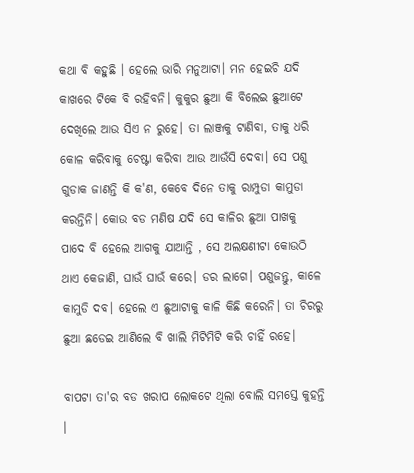କଥା ବି କହୁଛି । ହେଲେ ଭାରି ମନୁଆଟା। ମନ ହେଇଚି ଯଦି କାଖରେ ଟିକେ ବି ରହିବନି। କୁକୁର ଛୁଆ କି ବିଲେଇ ଛୁଆଟେ ଦେଖିଲେ ଆଉ ସିଏ ନ ରୁହେ। ତା ଲାଞ୍ଜକୁ ଟାଣିବା, ତାକୁ ଧରି କୋଳ କରିବାକୁ ଚେଷ୍ଟା କରିବା ଆଉ ଆଉଁସି ଦେବା। ସେ ପଶୁ ଗୁଡାକ ଜାଣନ୍ତି କି କ'ଣ, କେବେ ଦିନେ ତାକୁ ରାମ୍ପୁଡା କାମୁଡା କରନ୍ତିନି। କୋଉ ବଡ ମଣିଷ ଯଦି ସେ କାଳିର ଛୁଆ ପାଖକୁ ପାଦେ ବି ହେଲେ ଆଗକୁ ଯାଆନ୍ତି , ସେ ଅଲକ୍ଷଣୀଟା କୋଉଠି ଥାଏ କେଜାଣି, ଘାଉଁ ଘାଉଁ କରେ। ଡର ଲାଗେ। ପଶୁଜନ୍ତୁ, କାଳେ କାମୁଡି ଦବ। ହେଲେ ଏ ଛୁଆଟାକୁ କାଳି କିଛି କରେନି। ତା ଚିରରୁ ଛୁଆ ଛଡେଇ ଆଣିଲେ ବି ଖାଲି ମିଟିମିଟି କରି ଚାହିଁ ରହେ।

ବାପଟା ତା'ର ବଡ ଖରାପ ଲୋକଟେ ଥିଲା ବୋଲି ସମସ୍ତେ କୁହନ୍ତି ।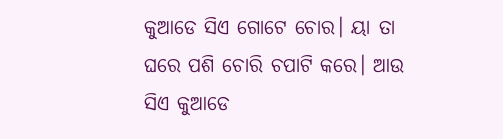କୁଆଡେ ସିଏ ଗୋଟେ ଚୋର। ୟା ତା ଘରେ ପଶି ଚୋରି ଚପାଟି କରେ। ଆଉ ସିଏ କୁଆଡେ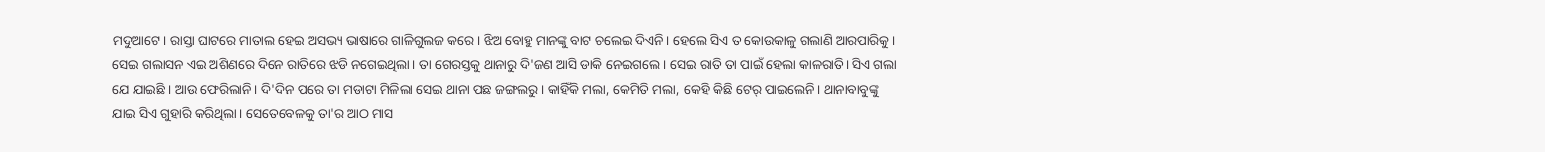ମଦୁଆଟେ। ରାସ୍ତା ଘାଟରେ ମାତାଲ ହେଇ ଅସଭ୍ୟ ଭାଷାରେ ଗାଳିଗୁଲଜ କରେ। ଝିଅ ବୋହୁ ମାନଙ୍କୁ ବାଟ ଚଲେଇ ଦିଏନି। ହେଲେ ସିଏ ତ କୋଉକାଳୁ ଗଲାଣି ଆରପାରିକୁ। ସେଇ ଗଲାସନ ଏଇ ଅଶିଣରେ ଦିନେ ରାତିରେ ଝଡି ନଗେଇଥିଲା। ତା ଗେରସ୍ତକୁ ଥାନାରୁ ଦି'ଜଣ ଆସି ଡାକି ନେଇଗଲେ । ସେଇ ରାତି ତା ପାଇଁ ହେଲା କାଳରାତି। ସିଏ ଗଲା ଯେ ଯାଇଛି । ଆଉ ଫେରିଲାନି। ଦି'ଦିନ ପରେ ତା ମଡାଟା ମିଳିଲା ସେଇ ଥାନା ପଛ ଜଙ୍ଗଲରୁ। କାହିଁକି ମଲା, କେମିତି ମଲା, କେହି କିଛି ଟେର୍ ପାଇଲେନି। ଥାନାବାବୁଙ୍କୁ ଯାଇ ସିଏ ଗୁହାରି କରିଥିଲା। ସେତେବେଳକୁ ତା'ର ଆଠ ମାସ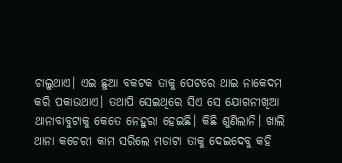ଚାଲୁଥାଏ। ଏଇ ଛୁଆ ବକଟକ ତାକୁ ପେଟରେ ଥାଇ ନାକେଦମ କରି ପକାଉଥାଏ। ତଥାପି ସେଇଥିରେ ସିଏ ସେ ଯୋଗନୀଖିଆ ଥାନାବାବୁଟାକୁ କେତେ ନେହୁରା ହେଇଛି। କିଛି ଶୁଣିଲାନି। ଖାଲି ଥାନା କଚେରୀ କାମ ସରିଲେ ମଡାଟା ତାକୁ ଦେଇଦେବୁ କହି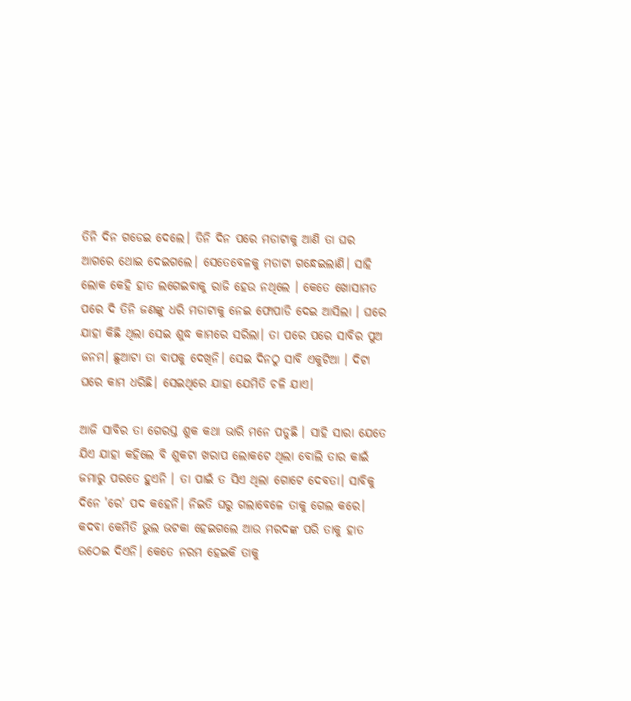ତିନି ଦିନ ଗଡେଇ ଦେଲେ। ତିନି ଦିନ ପରେ ମଡାଟାକୁ ଆଣି ତା ଘର ଆଗରେ ଥୋଇ ଦେଇଗଲେ। ସେତେବେଳକୁ ମଡାଟା ଗନ୍ଧେଇଲାଣି। ସାହି ଲୋକ କେହି ହାତ ଲଗେଇବାକୁ ରାଜି ହେଉ ନଥିଲେ । କେତେ ଖୋସାମତ ପରେ ଦି ତିନି ଜଣଙ୍କୁ ଧରି ମଡାଟାକୁ ନେଇ ଫୋପାଡି ଦେଇ ଆସିଲା । ଘରେ ଯାହା କିଛି ଥିଲା ସେଇ ଶୁଦ୍ଧ କାମରେ ସରିଲା। ତା ପରେ ପରେ ସାବିର ପୁଅ ଜନମ। ଛୁଆଟା ତା ବାପକୁ ଦେଖିନି। ସେଇ ଦିନଠୁ ସାବି ଏକୁଟିଆ । ଦିଟା ଘରେ କାମ ଧରିଛି। ସେଇଥିରେ ଯାହା ଯେମିତି ଚଳି ଯାଏ।

ଆଜି ସାବିର ତା ଗେରସ୍ତ ଶୁକ କଥା ଭାରି ମନେ ପଡୁଛି । ସାହି ସାରା ଯେତେ ଯିଏ ଯାହା କହିଲେ ବି ଶୁକଟା ଖରାପ ଲୋକଟେ ଥିଲା ବୋଲି ତାର କାଇଁ ଜମାରୁ ପରତେ ହୁଏନି । ତା ପାଇଁ ତ ସିଏ ଥିଲା ଗୋଟେ ଦେବତା। ସାବିକୁ ଦିନେ 'ରେ' ପଦ କହେନି। ନିଇତି ଘରୁ ଗଲାବେଳେ ତାକୁ ଗେଲ କରେ। କଦବା କେମିତି ଭୁଲ ଭଟକା ହେଇଗଲେ ଆଉ ମରଦଙ୍କ ପରି ତାକୁ ହାତ ଉଠେଇ ଦିଏନି। କେତେ ନରମ ହେଇକି ତାକୁ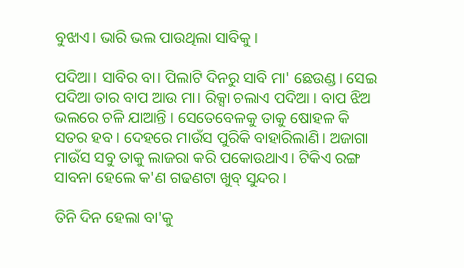ବୁଝାଏ। ଭାରି ଭଲ ପାଉଥିଲା ସାବିକୁ ।

ପଦିଆ। ସାବିର ବା। ପିଲାଟି ଦିନରୁ ସାବି ମା' ଛେଉଣ୍ଡ। ସେଇ ପଦିଆ ତାର ବାପ ଆଉ ମା। ରିକ୍ସା ଚଲାଏ ପଦିଆ । ବାପ ଝିଅ ଭଲରେ ଚଳି ଯାଆନ୍ତି । ସେତେବେଳକୁ ତାକୁ ଷୋହଳ କି ସତର ହବ। ଦେହରେ ମାଉଁସ ପୁରିକି ବାହାରିଲାଣି। ଅଜାଗା ମାଉଁସ ସବୁ ତାକୁ ଲାଜରା କରି ପକୋଉଥାଏ। ଟିକିଏ ରଙ୍ଗ ସାବନା ହେଲେ କ'ଣ ଗଢଣଟା ଖୁବ୍ ସୁନ୍ଦର ।

ତିନି ଦିନ ହେଲା ବା'କୁ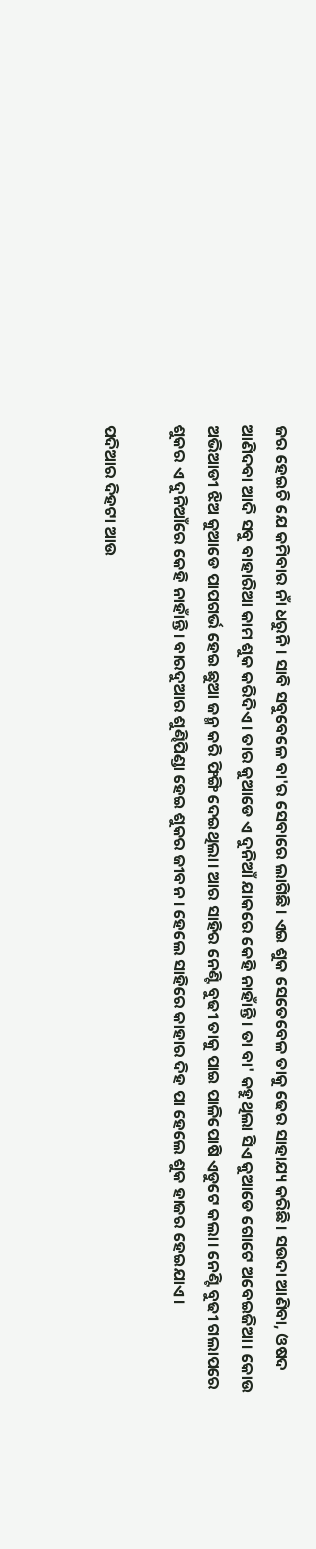ଜର ହେଇଚି ଯେ କମିବାର ନାଁ ଧରୁନି। ସାବି ସବୁବେଳେ ବା'ର ସେବାରେ ଲାଗିଛି। ଏଇ ଶୁକ ସେତେବେଳ ତାକୁ ଢେର ସାହାଯ୍ୟ କରିଛି। ସଉଦା ଆଣିବା, ଓଷଦ ଆଣିଦବା ଆଦି ସବୁ ବାହାରିଆ କାମ ଶୁକ କରିଦିଏ । ତାର କୁଆଡେ ଏ ଦୁନିଆଁ ଯାକରେ କେହି ନାହାଁନ୍ତି । ତା ବା' କହୁଥିଲା ସିଏ କୁଆଡେ ଗୋଟେ ଅବେଇଜିଆ। କୋଉ ଅଭିଆଡୀ ଝିଅ କୁଆଡେ ପାପଗର୍ଭ ହେଇ ଛୁଆ ଜନ୍ମ କରି ଫିଙ୍ଗି ଦେଇଥିଲା। ଆର ସାହିର ନେଣ୍ଟି ବୁଢୀ ତାକୁ ପାଇ ପାଳିପୋଷି ଏଡୁଟେ କଲା। ନେଣ୍ଟି ବୁଢୀ ଗଲାପରେ ଶୁକର ଏ ଦୁନିଆଁରେ କେହି ନାହାଁନ୍ତି । ବାରଦୁଆର ଶୁଣ୍ଢିପିଣ୍ଡା ହେଇ ଶୁକର ଜୀବନ । ହେଲେ ସାହିରେ କାହାର ଦିହ ପା ହେଲେ ଶୁକ ହାଜର ହେଇଯାଏ ।

ପଦିଆର ଦିହଟା ଆଉ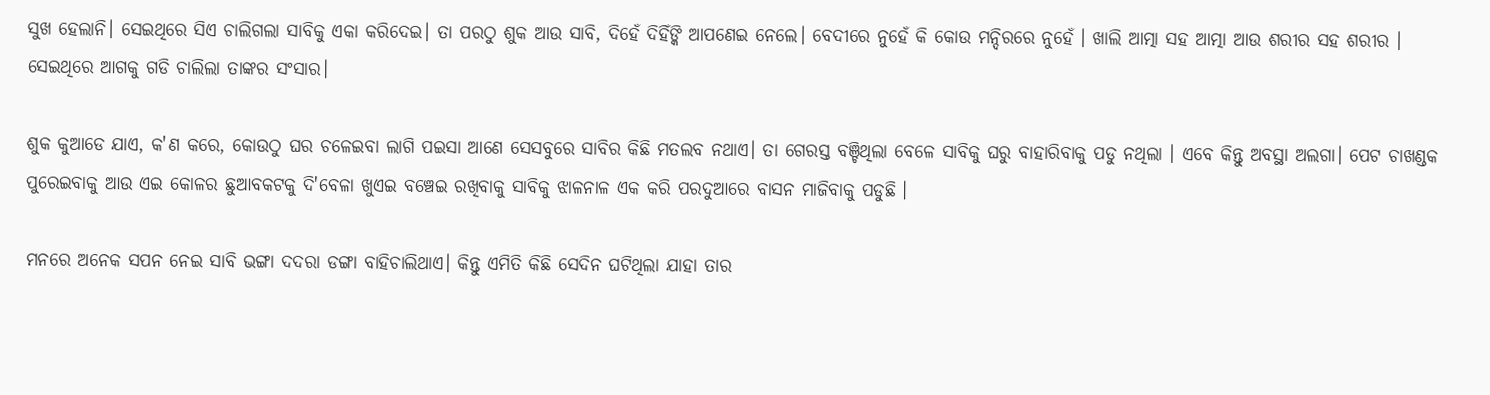ସୁଖ ହେଲାନି। ସେଇଥିରେ ସିଏ ଚାଲିଗଲା ସାବିକୁ ଏକା କରିଦେଇ। ତା ପରଠୁ ଶୁକ ଆଉ ସାବି, ଦିହେଁ ଦିହିଁଙ୍କି ଆପଣେଇ ନେଲେ। ବେଦୀରେ ନୁହେଁ କି କୋଉ ମନ୍ଦିରରେ ନୁହେଁ । ଖାଲି ଆତ୍ମା ସହ ଆତ୍ମା ଆଉ ଶରୀର ସହ ଶରୀର । ସେଇଥିରେ ଆଗକୁ ଗଡି ଚାଲିଲା ତାଙ୍କର ସଂସାର।

ଶୁକ କୁଆଡେ ଯାଏ, କ'ଣ କରେ, କୋଉଠୁ ଘର ଚଳେଇବା ଲାଗି ପଇସା ଆଣେ ସେସବୁରେ ସାବିର କିଛି ମତଲବ ନଥାଏ। ତା ଗେରସ୍ତ ବଞ୍ଚିଥିଲା ବେଳେ ସାବିକୁ ଘରୁ ବାହାରିବାକୁ ପଡୁ ନଥିଲା । ଏବେ କିନ୍ତୁ ଅବସ୍ଥା ଅଲଗା। ପେଟ ଚାଖଣ୍ଡକ ପୁରେଇବାକୁ ଆଉ ଏଇ କୋଳର ଛୁଆବକଟକୁ ଦି'ବେଳା ଖୁଏଇ ବଞ୍ଚେଇ ରଖିବାକୁ ସାବିକୁ ଝାଳନାଳ ଏକ କରି ପରଦୁଆରେ ବାସନ ମାଜିବାକୁ ପଡୁଛି ।

ମନରେ ଅନେକ ସପନ ନେଇ ସାବି ଭଙ୍ଗା ଦଦରା ଡଙ୍ଗା ବାହିଚାଲିଥାଏ। କିନ୍ତୁ ଏମିତି କିଛି ସେଦିନ ଘଟିଥିଲା ଯାହା ତାର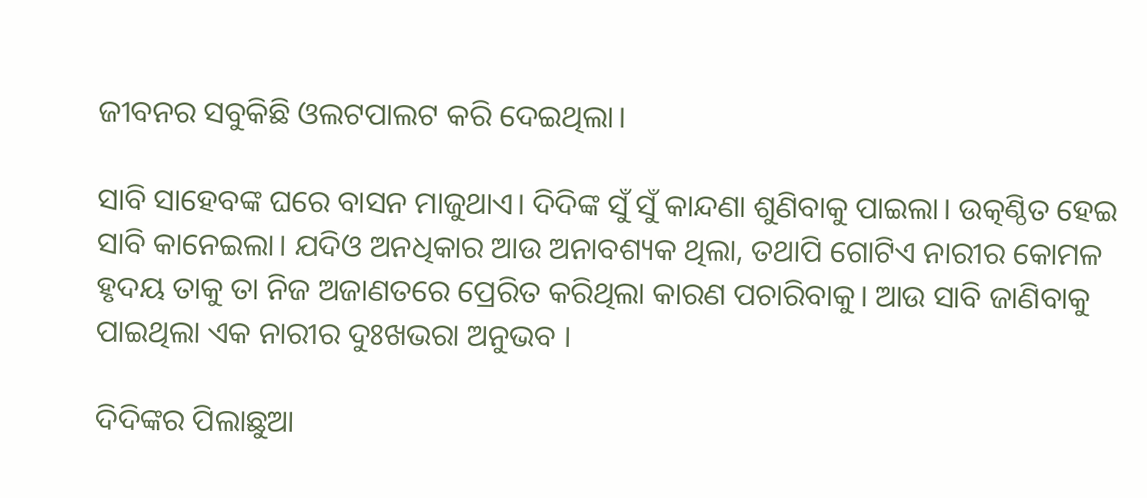ଜୀବନର ସବୁକିଛି ଓଲଟପାଲଟ କରି ଦେଇଥିଲା।

ସାବି ସାହେବଙ୍କ ଘରେ ବାସନ ମାଜୁଥାଏ। ଦିଦିଙ୍କ ସୁଁ ସୁଁ କାନ୍ଦଣା ଶୁଣିବାକୁ ପାଇଲା। ଉତ୍କଣ୍ଠିତ ହେଇ ସାବି କାନେଇଲା। ଯଦିଓ ଅନଧିକାର ଆଉ ଅନାବଶ୍ୟକ ଥିଲା, ତଥାପି ଗୋଟିଏ ନାରୀର କୋମଳ ହୃଦୟ ତାକୁ ତା ନିଜ ଅଜାଣତରେ ପ୍ରେରିତ କରିଥିଲା କାରଣ ପଚାରିବାକୁ। ଆଉ ସାବି ଜାଣିବାକୁ ପାଇଥିଲା ଏକ ନାରୀର ଦୁଃଖଭରା ଅନୁଭବ ।

ଦିଦିଙ୍କର ପିଲାଛୁଆ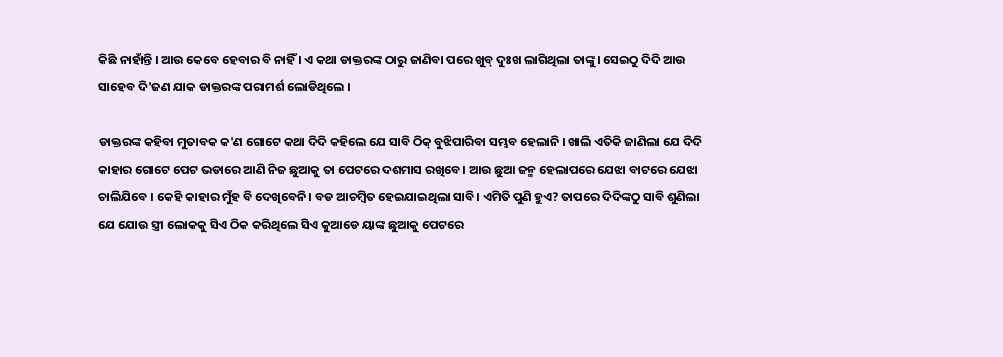କିଛି ନାହାଁନ୍ତି । ଆଉ କେବେ ହେବାର ବି ନାହିଁ । ଏ କଥା ଡାକ୍ତରଙ୍କ ଠାରୁ ଜାଣିବା ପରେ ଖୁବ୍ ଦୁଃଖ ଲାଗିଥିଲା ତାଙ୍କୁ। ସେଇଠୁ ଦିଦି ଆଉ ସାହେବ ଦି'ଜଣ ଯାକ ଡାକ୍ତରଙ୍କ ପରାମର୍ଶ ଲୋଡିଥିଲେ ।

ଡାକ୍ତରଙ୍କ କହିବା ମୁତାବକ କ'ଣ ଗୋଟେ କଥା ଦିଦି କହିଲେ ଯେ ସାବି ଠିକ୍ ବୁଝିପାରିବା ସମ୍ଭବ ହେଲାନି । ଖାଲି ଏତିକି ଜାଣିଲା ଯେ ଦିଦି କାହାର ଗୋଟେ ପେଟ ଭଡାରେ ଆଣି ନିଜ ଛୁଆକୁ ତା ପେଟରେ ଦଶମାସ ରଖିବେ। ଆଉ ଛୁଆ ଜନ୍ମ ହେଲାପରେ ଯେଝା ବାଟରେ ଯେଝା ଚାଲିଯିବେ । କେହି କାହାର ମୁଁହ ବି ଦେଖିବେନି। ବଡ ଆଚମ୍ବିତ ହେଇଯାଇଥିଲା ସାବି। ଏମିତି ପୁଣି ହୁଏ? ତାପରେ ଦିଦିଙ୍କଠୁ ସାବି ଶୁଣିଲା ଯେ ଯୋଉ ସ୍ତ୍ରୀ ଲୋକକୁ ସିଏ ଠିକ କରିଥିଲେ ସିଏ କୁଆଡେ ୟାଙ୍କ ଛୁଆକୁ ପେଟରେ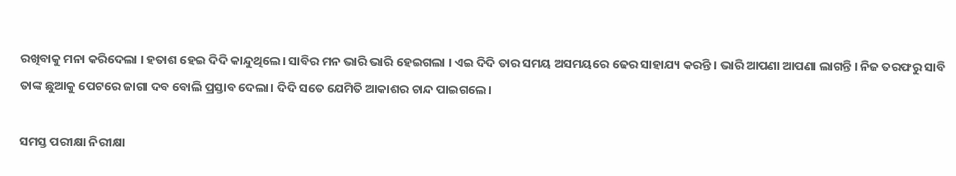ରଖିବାକୁ ମନା କରିଦେଲା । ହତାଶ ହେଇ ଦିଦି କାନ୍ଦୁଥିଲେ। ସାବିର ମନ ଭାରି ଭାରି ହେଇଗଲା । ଏଇ ଦିଦି ତାର ସମୟ ଅସମୟରେ ଢେର ସାହାଯ୍ୟ କରନ୍ତି । ଭାରି ଆପଣା ଆପଣା ଲାଗନ୍ତି । ନିଜ ତରଫରୁ ସାବି ତାଙ୍କ ଛୁଆକୁ ପେଟରେ ଜାଗା ଦବ ବୋଲି ପ୍ରସ୍ତାବ ଦେଲା। ଦିଦି ସତେ ଯେମିତି ଆକାଶର ଚାନ୍ଦ ପାଇଗଲେ।

ସମସ୍ତ ପରୀକ୍ଷା ନିରୀକ୍ଷା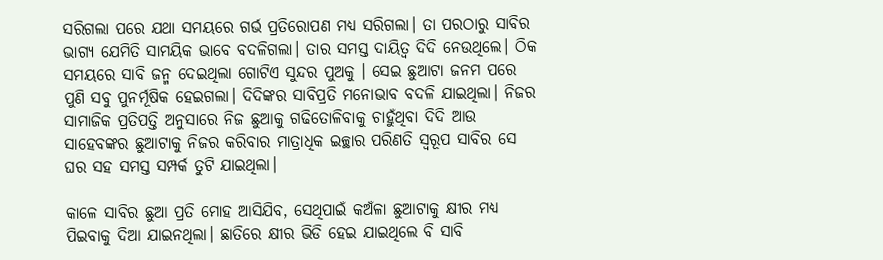ସରିଗଲା ପରେ ଯଥା ସମୟରେ ଗର୍ଭ ପ୍ରତିରୋପଣ ମଧ୍ୟ ସରିଗଲା। ତା ପରଠାରୁ ସାବିର ଭାଗ୍ୟ ଯେମିତି ସାମୟିକ ଭାବେ ବଦଳିଗଲା। ତାର ସମସ୍ତ ଦାୟିତ୍ୱ ଦିଦି ନେଉଥିଲେ। ଠିକ ସମୟରେ ସାବି ଜନ୍ମ ଦେଇଥିଲା ଗୋଟିଏ ସୁନ୍ଦର ପୁଅକୁ । ସେଇ ଛୁଆଟା ଜନମ ପରେ ପୁଣି ସବୁ ପୁନର୍ମୂଷିକ ହେଇଗଲା। ଦିଦିଙ୍କର ସାବିପ୍ରତି ମନୋଭାବ ବଦଳି ଯାଇଥିଲା। ନିଜର ସାମାଜିକ ପ୍ରତିପତ୍ତି ଅନୁସାରେ ନିଜ ଛୁଆକୁ ଗଢିତୋଳିବାକୁ ଚାହୁଁଥିବା ଦିଦି ଆଉ ସାହେବଙ୍କର ଛୁଆଟାକୁ ନିଜର କରିବାର ମାତ୍ରାଧିକ ଇଚ୍ଛାର ପରିଣତି ସ୍ୱରୂପ ସାବିର ସେ ଘର ସହ ସମସ୍ତ ସମ୍ପର୍କ ତୁଟି ଯାଇଥିଲା।

କାଳେ ସାବିର ଛୁଆ ପ୍ରତି ମୋହ ଆସିଯିବ, ସେଥିପାଇଁ କଅଁଳା ଛୁଆଟାକୁ କ୍ଷୀର ମଧ୍ୟ ପିଇବାକୁ ଦିଆ ଯାଇନଥିଲା। ଛାତିରେ କ୍ଷୀର ଭିଡି ହେଇ ଯାଇଥିଲେ ବି ସାବି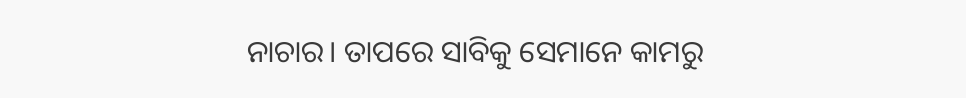ନାଚାର। ତାପରେ ସାବିକୁ ସେମାନେ କାମରୁ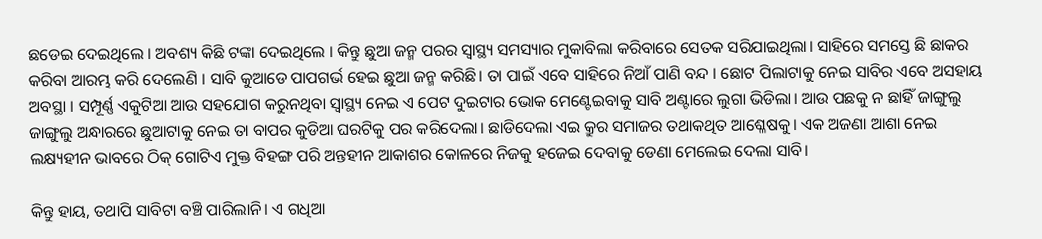ଛଡେଇ ଦେଇଥିଲେ । ଅବଶ୍ୟ କିଛି ଟଙ୍କା ଦେଇଥିଲେ । କିନ୍ତୁ ଛୁଆ ଜନ୍ମ ପରର ସ୍ୱାସ୍ଥ୍ୟ ସମସ୍ୟାର ମୁକାବିଲା କରିବାରେ ସେତକ ସରିଯାଇଥିଲା। ସାହିରେ ସମସ୍ତେ ଛି ଛାକର କରିବା ଆରମ୍ଭ କରି ଦେଲେଣି । ସାବି କୁଆଡେ ପାପଗର୍ଭ ହେଇ ଛୁଆ ଜନ୍ମ କରିଛି। ତା ପାଇଁ ଏବେ ସାହିରେ ନିଆଁ ପାଣି ବନ୍ଦ । ଛୋଟ ପିଲାଟାକୁ ନେଇ ସାବିର ଏବେ ଅସହାୟ ଅବସ୍ଥା । ସମ୍ପୂର୍ଣ୍ଣ ଏକୁଟିଆ ଆଉ ସହଯୋଗ କରୁନଥିବା ସ୍ୱାସ୍ଥ୍ୟ ନେଇ ଏ ପେଟ ଦୁଇଟାର ଭୋକ ମେଣ୍ଟେଇବାକୁ ସାବି ଅଣ୍ଟାରେ ଲୁଗା ଭିଡିଲା। ଆଉ ପଛକୁ ନ ଛାହିଁ ଜାଙ୍ଗୁଲୁ ଜାଙ୍ଗୁଲୁ ଅନ୍ଧାରରେ ଛୁଆଟାକୁ ନେଇ ତା ବାପର କୁଡିଆ ଘରଟିକୁ ପର କରିଦେଲା। ଛାଡିଦେଲା ଏଇ କ୍ରୁର ସମାଜର ତଥାକଥିତ ଆଶ୍ଳେଷକୁ। ଏକ ଅଜଣା ଆଶା ନେଇ ଲକ୍ଷ୍ୟହୀନ ଭାବରେ ଠିକ୍ ଗୋଟିଏ ମୁକ୍ତ ବିହଙ୍ଗ ପରି ଅନ୍ତହୀନ ଆକାଶର କୋଳରେ ନିଜକୁ ହଜେଇ ଦେବାକୁ ଡେଣା ମେଲେଇ ଦେଲା ସାବି।

କିନ୍ତୁ ହାୟ, ତଥାପି ସାବିଟା ବଞ୍ଚି ପାରିଲାନି। ଏ ଗଧିଆ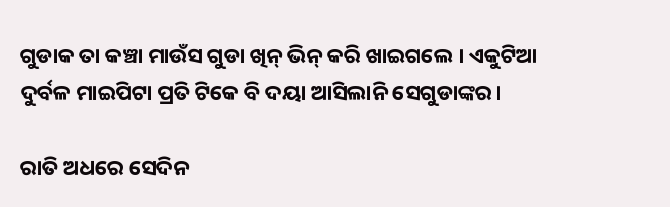ଗୁଡାକ ତା କଞ୍ଚା ମାଉଁସ ଗୁଡା ଖିନ୍ ଭିନ୍ କରି ଖାଇଗଲେ । ଏକୁଟିଆ ଦୁର୍ବଳ ମାଇପିଟା ପ୍ରତି ଟିକେ ବି ଦୟା ଆସିଲାନି ସେଗୁଡାଙ୍କର।

ରାତି ଅଧରେ ସେଦିନ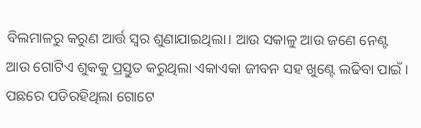ବିଲମାଳରୁ କରୁଣ ଆର୍ତ୍ତ ସ୍ୱର ଶୁଣାଯାଇଥିଲା। ଆଉ ସକାଳୁ ଆଉ ଜଣେ ନେଣ୍ଟ ଆଉ ଗୋଟିଏ ଶୁକକୁ ପ୍ରସ୍ତୁତ କରୁଥିଲା ଏକାଏକା ଜୀବନ ସହ ଖୁଣ୍ଟେ ଲଢିବା ପାଇଁ । ପଛରେ ପଡିରହିଥିଲା ଗୋଟେ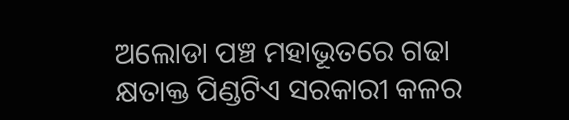ଅଲୋଡା ପଞ୍ଚ ମହାଭୂତରେ ଗଢା କ୍ଷତାକ୍ତ ପିଣ୍ଡଟିଏ ସରକାରୀ କଳର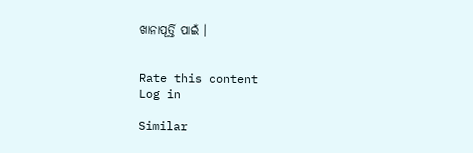ଖାନାପୂର୍ତ୍ତି ପାଇଁ ।


Rate this content
Log in

Similar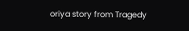oriya story from Tragedy